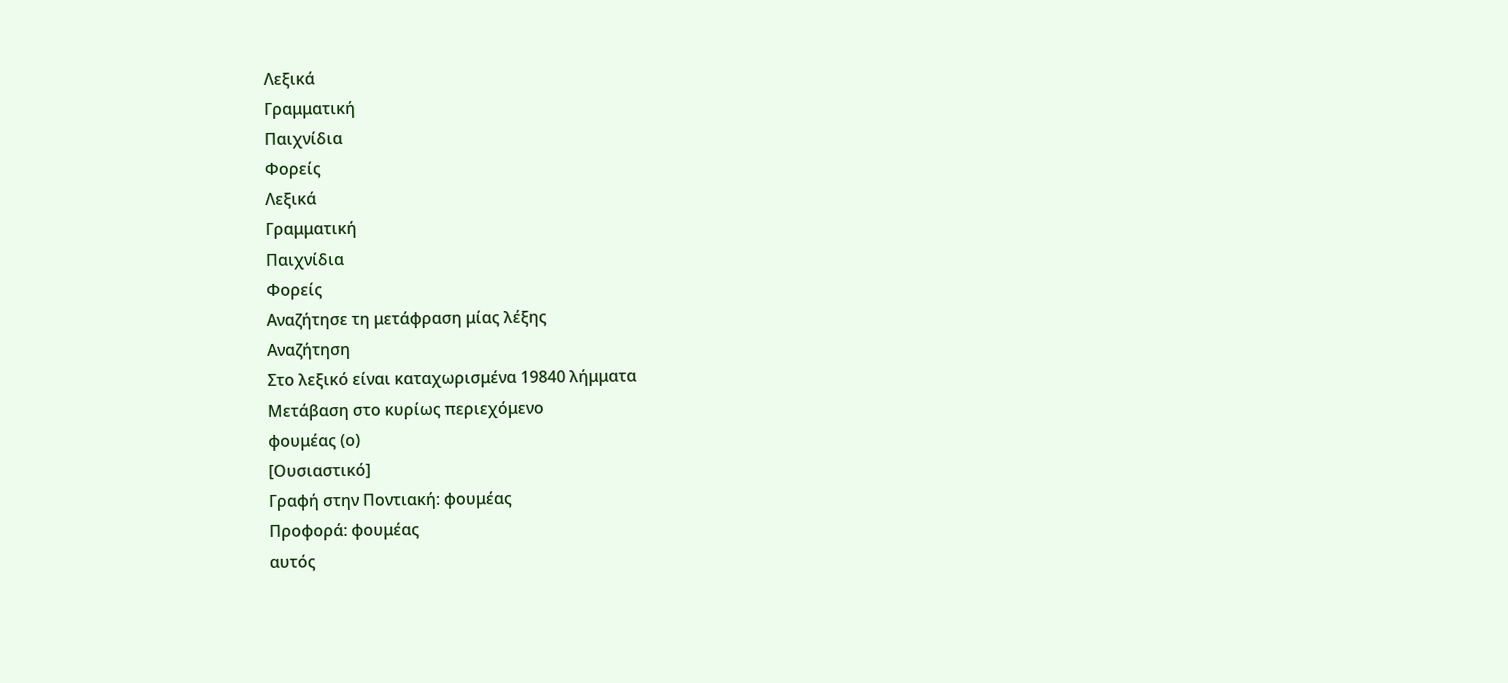Λεξικά
Γραμματική
Παιχνίδια
Φορείς
Λεξικά
Γραμματική
Παιχνίδια
Φορείς
Αναζήτησε τη μετάφραση μίας λέξης
Αναζήτηση
Στο λεξικό είναι καταχωρισμένα 19840 λήμματα
Μετάβαση στο κυρίως περιεχόμενο
φουμέας (ο)
[Ουσιαστικό]
Γραφή στην Ποντιακή: φουμέας
Προφορά: φουμέας
αυτός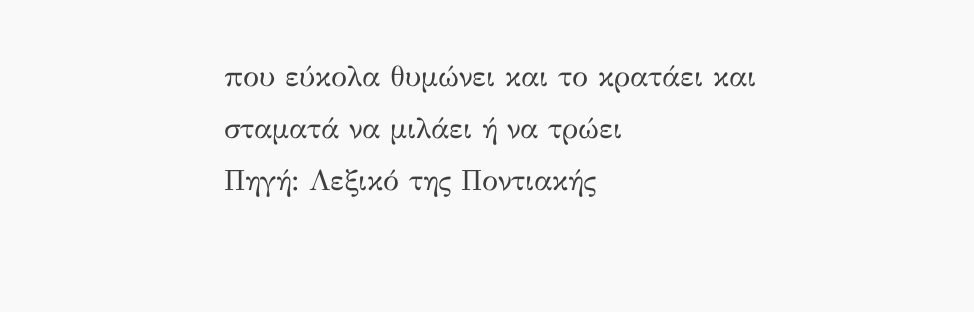που εύκολα θυμώνει και το κρατάει και σταματά να μιλάει ή να τρώει
Πηγή: Λεξικό της Ποντιακής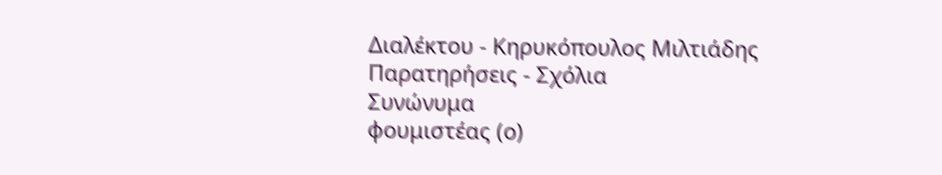Διαλέκτου - Κηρυκόπουλος Μιλτιάδης
Παρατηρήσεις - Σχόλια
Συνώνυμα
φουμιστέας (ο)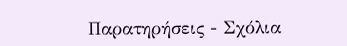Παρατηρήσεις - Σχόλια